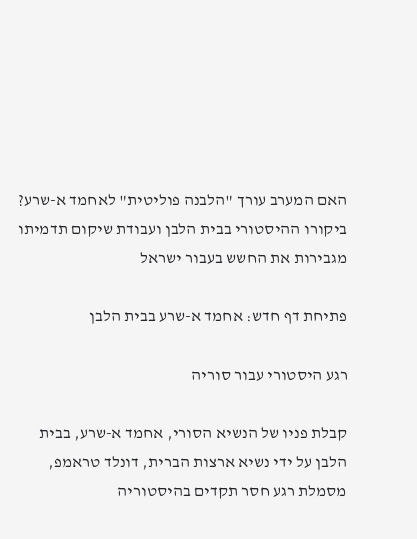האם המערב עורך "הלבנה פוליטית" לאחמד א-שרע? ביקורו ההיסטורי בבית הלבן ועבודת שיקום תדמיתו מגבירות את החשש בעבור ישראל

פתיחת דף חדש: אחמד א-שרע בבית הלבן

רגע היסטורי עבור סוריה

קבלת פניו של הנשיא הסורי, אחמד א-שרע, בבית הלבן על ידי נשיא ארצות הברית, דונלד טראמפ, מסמלת רגע חסר תקדים בהיסטוריה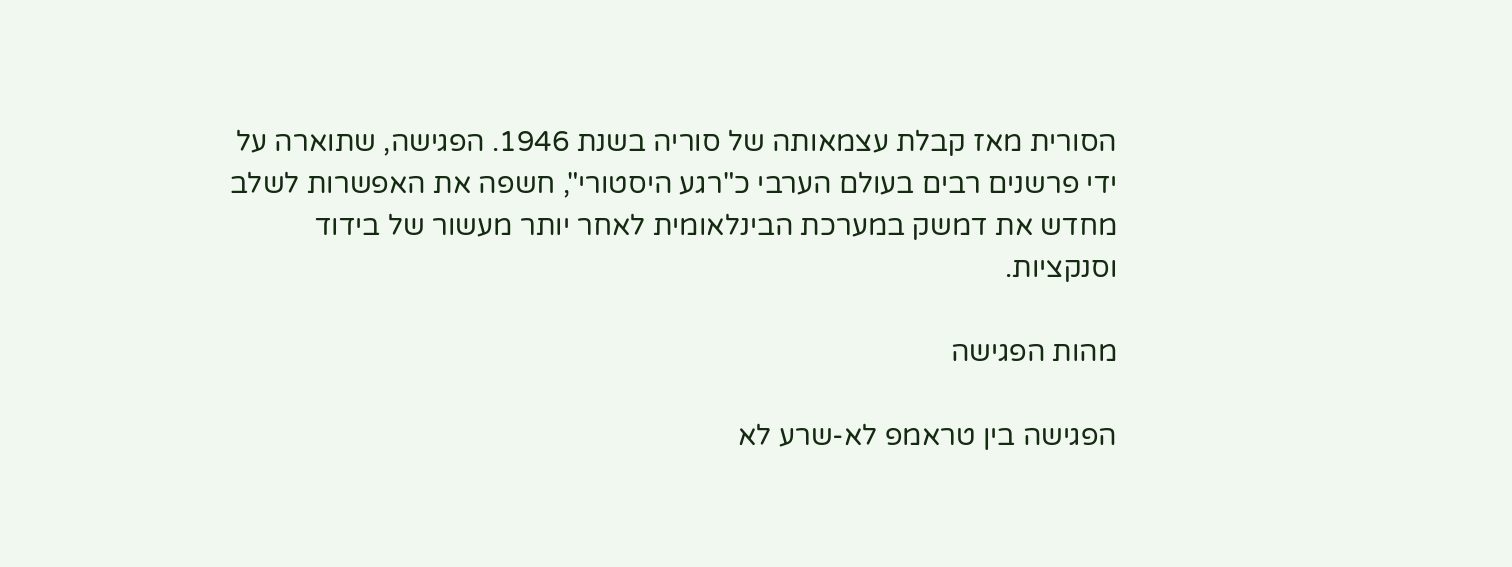הסורית מאז קבלת עצמאותה של סוריה בשנת 1946. הפגישה, שתוארה על ידי פרשנים רבים בעולם הערבי כ"רגע היסטורי", חשפה את האפשרות לשלב מחדש את דמשק במערכת הבינלאומית לאחר יותר מעשור של בידוד וסנקציות.

מהות הפגישה

הפגישה בין טראמפ לא-שרע לא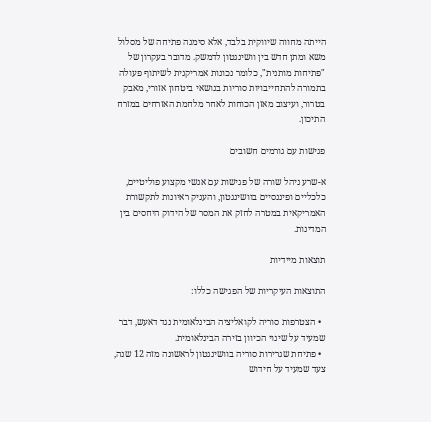הייתה מחווה שיווקית בלבד, אלא סימנה פתיחה של מסלול משא ומתן חדש בין וושינגטון לדמשק. מדובר בעקרון של "פתיחות מותנית", כלומר נכונות אמריקנית לשיתוף פעולה בתמורה להתחייבויות סוריות בנושאי ביטחון אזורי, מאבק בטרור, ועיצוב מאזן הכוחות לאחר מלחמת האזרחים במזרח התיכון.

פגישות עם גורמים חשובים

א-שרע ניהל שורה של פגישות עם אנשי מקצוע פוליטיים, כלכליים ופיננסיים בוושינגטון, והעניק ראיונות לתקשורת האמריקאית במטרה לחזק את המסר של הידוק היחסים בין המדינות.

תוצאות מיידיות

התוצאות העיקריות של הפגישה כללו:

  • הצטרפות סוריה לקואליציה הבינלאומית נגד דאעש, דבר שמעיד על שינוי הכיוון בזירה הבינלאומית.
  • פתיחת שגרירות סוריה בוושינגטון לראשונה מזה 12 שנה, צעד שמעיד על חידוש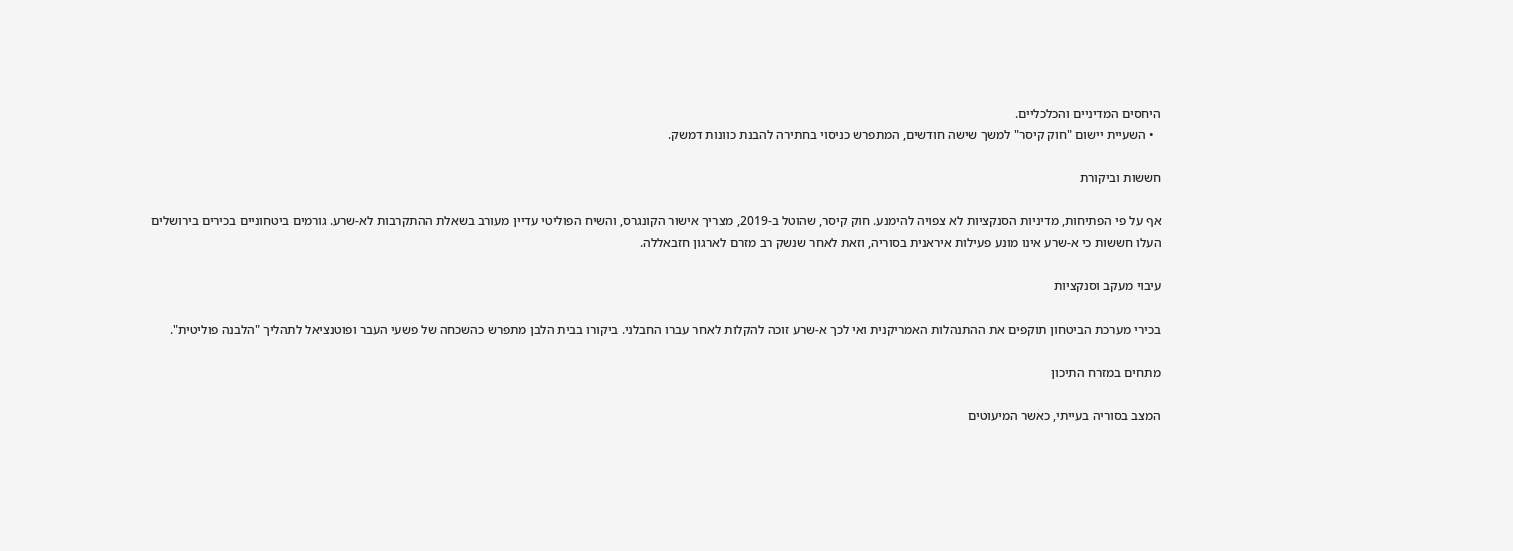היחסים המדיניים והכלכליים.
  • השעיית יישום "חוק קיסר" למשך שישה חודשים, המתפרש כניסוי בחתירה להבנת כוונות דמשק.

חששות וביקורת

אף על פי הפתיחות, מדיניות הסנקציות לא צפויה להימנע. חוק קיסר, שהוטל ב-2019, מצריך אישור הקונגרס, והשיח הפוליטי עדיין מעורב בשאלת ההתקרבות לא-שרע. גורמים ביטחוניים בכירים בירושלים העלו חששות כי א-שרע אינו מונע פעילות איראנית בסוריה, וזאת לאחר שנשק רב מזרם לארגון חזבאללה.

עיבוי מעקב וסנקציות

בכירי מערכת הביטחון תוקפים את ההתנהלות האמריקנית ואי לכך א-שרע זוכה להקלות לאחר עברו החבלני. ביקורו בבית הלבן מתפרש כהשכחה של פשעי העבר ופוטנציאל לתהליך "הלבנה פוליטית".

מתחים במזרח התיכון

המצב בסוריה בעייתי, כאשר המיעוטים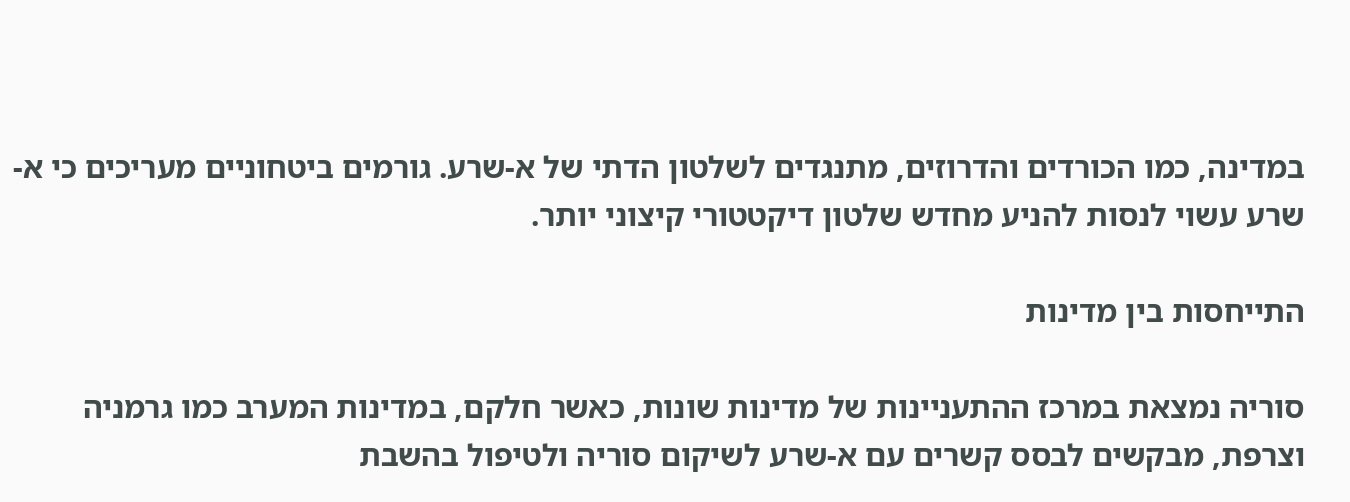במדינה, כמו הכורדים והדרוזים, מתנגדים לשלטון הדתי של א-שרע. גורמים ביטחוניים מעריכים כי א-שרע עשוי לנסות להניע מחדש שלטון דיקטטורי קיצוני יותר.

התייחסות בין מדינות

סוריה נמצאת במרכז ההתעניינות של מדינות שונות, כאשר חלקם, במדינות המערב כמו גרמניה וצרפת, מבקשים לבסס קשרים עם א-שרע לשיקום סוריה ולטיפול בהשבת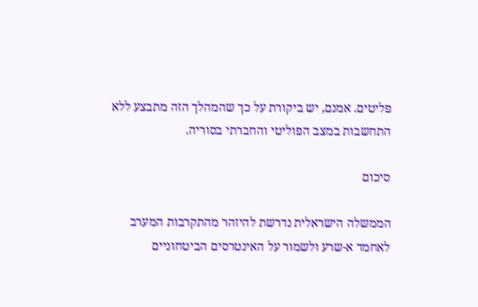פליטים. אמנם, יש ביקורת על כך שהמהלך הזה מתבצע ללא התחשבות במצב הפוליטי והחברתי בסוריה.

סיכום

הממשלה הישראלית נדרשת להיזהר מהתקרבות המערב לאחמד א-שרע ולשמור על האינטרסים הביטחוניים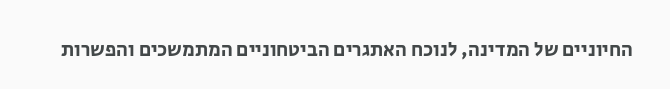החיוניים של המדינה, לנוכח האתגרים הביטחוניים המתמשכים והפשרות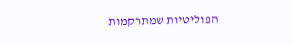הפוליטיות שמתרקמות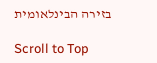בזירה הבינלאומית

Scroll to Top